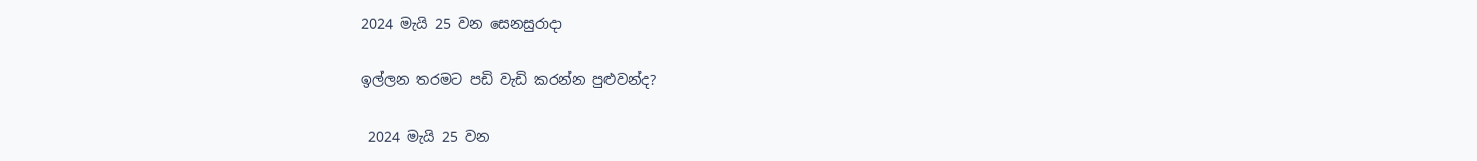2024 මැයි 25 වන සෙනසුරාදා

ඉල්ලන තරමට පඩි වැඩි කරන්න පුළුවන්ද?

 2024 මැයි 25 වන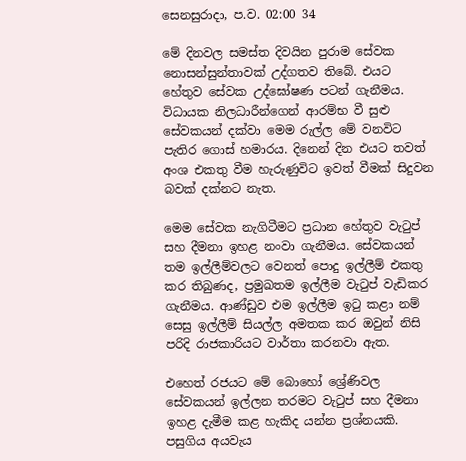සෙනසුරාදා, ප.ව. 02:00 34

මේ දිනවල සමස්ත දිවයින පුරාම සේවක නොසන්සුන්තාවක් උද්ගතව තිබේ. එයට හේතුව සේවක උද්ඝෝෂණ පටන් ගැනීමය. විධායක නිලධාරීන්ගෙන් ආරම්භ වී සුළු සේවකයන් දක්වා මෙම රුල්ල මේ වනවිට පැතිර ගොස් හමාරය. දිනෙන් දින එයට තවත් අංශ එකතු වීම හැරුණුවිට ඉවත් වීමක් සිදුවන බවක් දක්නට නැත.

මෙම සේවක නැගිටීමට ප්‍රධාන හේතුව වැටුප් සහ දීමනා ඉහළ නංවා ගැනීමය. සේවකයන් තම ඉල්ලීම්වලට වෙනත් පොදු ඉල්ලීම් එකතු කර තිබුණද, ප්‍රමුඛතම ඉල්ලීම වැටුප් වැඩිකර ගැනීමය. ආණ්ඩුව එම ඉල්ලීම ඉටු කළා නම් සෙසු ඉල්ලීම් සියල්ල අමතක කර ඔවුන් නිසි පරිදි රාජකාරියට වාර්තා කරනවා ඇත.

එහෙත් රජයට මේ බොහෝ ශ්‍රේණිවල සේවකයන් ඉල්ලන තරමට වැටුප් සහ දීමනා ඉහළ දැමීම කළ හැකිද යන්න ප්‍රශ්නයකි. පසුගිය අයවැය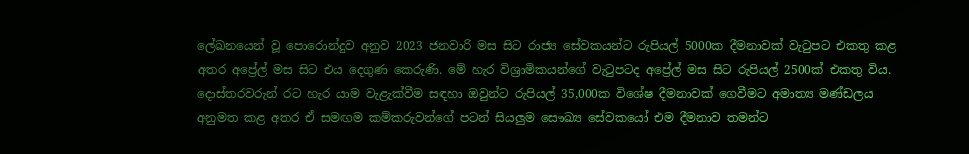ලේඛනයෙන් වූ පොරොන්දුව අනුව 2023 ජනවාරි මස සිට රාජ්‍ය සේවකයන්ට රුපියල් 5000ක දීමනාවක් වැටුපට එකතු කළ අතර අප්‍රේල් මස සිට එය දෙගුණ කෙරුණි. මේ හැර විශ්‍රාමිකයන්ගේ වැටුපටද අප්‍රේල් මස සිට රුපියල් 2500ක් එකතු විය. දොස්තරවරුන් රට හැර යාම වැළැක්වීම සඳහා ඔවුන්ට රුපියල් 35,000ක විශේෂ දීමනාවක් ගෙවීමට අමාත්‍ය මණ්ඩලය අනුමත කළ අතර ඒ සමඟම කම්කරුවන්ගේ පටන් සියලුම සෞඛ්‍ය සේවකයෝ එම දීමනාව තමන්ට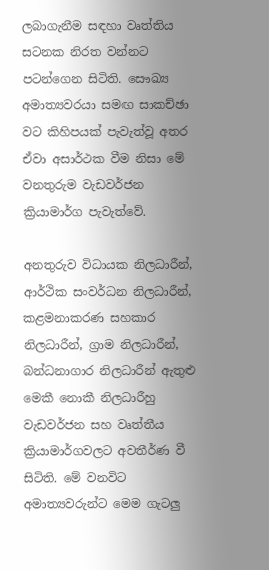ලබාගැනීම සඳහා වෘත්තිය සටනක නිරත වන්නට පටන්ගෙන සිටිති. සෞඛ්‍ය අමාත්‍යවරයා සමඟ සාකච්ඡා වට කිහිපයක් පැවැත්වූ අතර ඒවා අසාර්ථක වීම නිසා මේ වනතුරුම වැඩවර්ජන ක්‍රියාමාර්ග පැවැත්වේ.

අනතුරුව විධායක නිලධාරීන්, ආර්ථික සංවර්ධන නිලධාරීන්, කළමනාකරණ සහකාර නිලධාරීන්, ග්‍රාම නිලධාරීන්, බන්ධනාගාර නිලධාරීන් ඇතුළු මෙකී නොකී නිලධාරීහු වැඩවර්ජන සහ වෘත්තීය ක්‍රියාමාර්ගවලට අවතීර්ණ වී සිටිති. මේ වනවිට අමාත්‍යවරුන්ට මෙම ගැටලු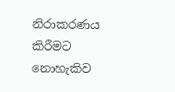නිරාකරණය කිරීමට නොහැකිව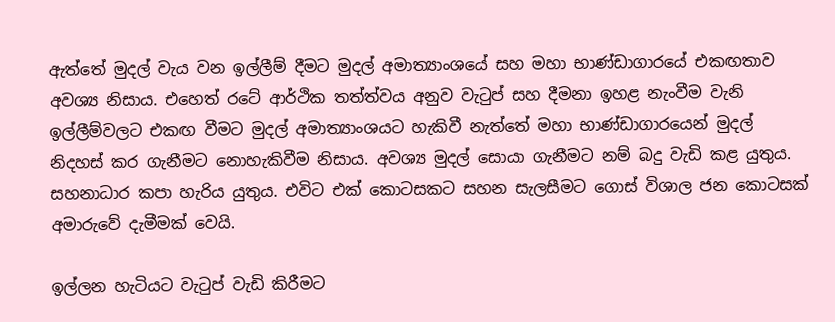ඇත්තේ මුදල් වැය වන ඉල්ලීම් දීමට මුදල් අමාත්‍යාංශයේ සහ මහා භාණ්ඩාගාරයේ එකඟතාව අවශ්‍ය නිසාය. එහෙත් රටේ ආර්ථික තත්ත්වය අනුව වැටුප් සහ දීමනා ඉහළ නැංවීම වැනි ඉල්ලීම්වලට එකඟ වීමට මුදල් අමාත්‍යාංශයට හැකිවී නැත්තේ මහා භාණ්ඩාගාරයෙන් මුදල් නිදහස් කර ගැනීමට නොහැකිවීම නිසාය. අවශ්‍ය මුදල් සොයා ගැනීමට නම් බදු වැඩි කළ යුතුය. සහනාධාර කපා හැරිය යුතුය. එවිට එක් කොටසකට සහන සැලසීමට ගොස් විශාල ජන කොටසක් අමාරුවේ දැමීමක් වෙයි.

ඉල්ලන හැටියට වැටුප් වැඩි කිරීමට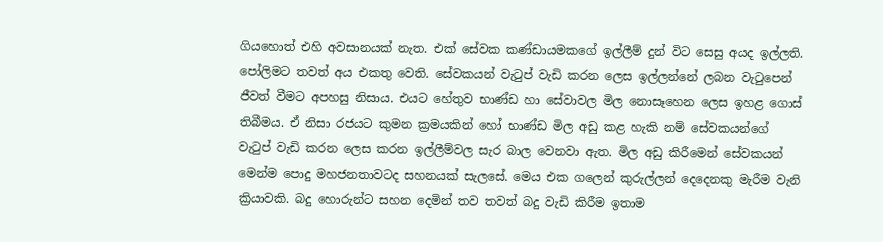ගියහොත් එහි අවසානයක් නැත. එක් සේවක කණ්ඩායමකගේ ඉල්ලීම් දුන් විට සෙසු අයද ඉල්ලති. පෝලිමට තවත් අය එකතු වෙති. සේවකයන් වැටුප් වැඩි කරන ලෙස ඉල්ලන්නේ ලබන වැටුපෙන් ජීවත් වීමට අපහසු නිසාය. එයට හේතුව භාණ්ඩ හා සේවාවල මිල නොසෑහෙන ලෙස ඉහළ ගොස් තිබීමය. ඒ නිසා රජයට කුමන ක්‍රමයකින් හෝ භාණ්ඩ මිල අඩු කළ හැකි නම් සේවකයන්ගේ වැටුප් වැඩි කරන ලෙස කරන ඉල්ලීම්වල සැර බාල වෙනවා ඇත. මිල අඩු කිරීමෙන් සේවකයන් මෙන්ම පොදු මහජනතාවටද සහනයක් සැලසේ. මෙය එක ගලෙන් කුරුල්ලන් දෙදෙනකු මැරීම වැනි ක්‍රියාවකි. බදු හොරුන්ට සහන දෙමින් තව තවත් බදු වැඩි කිරීම ඉතාම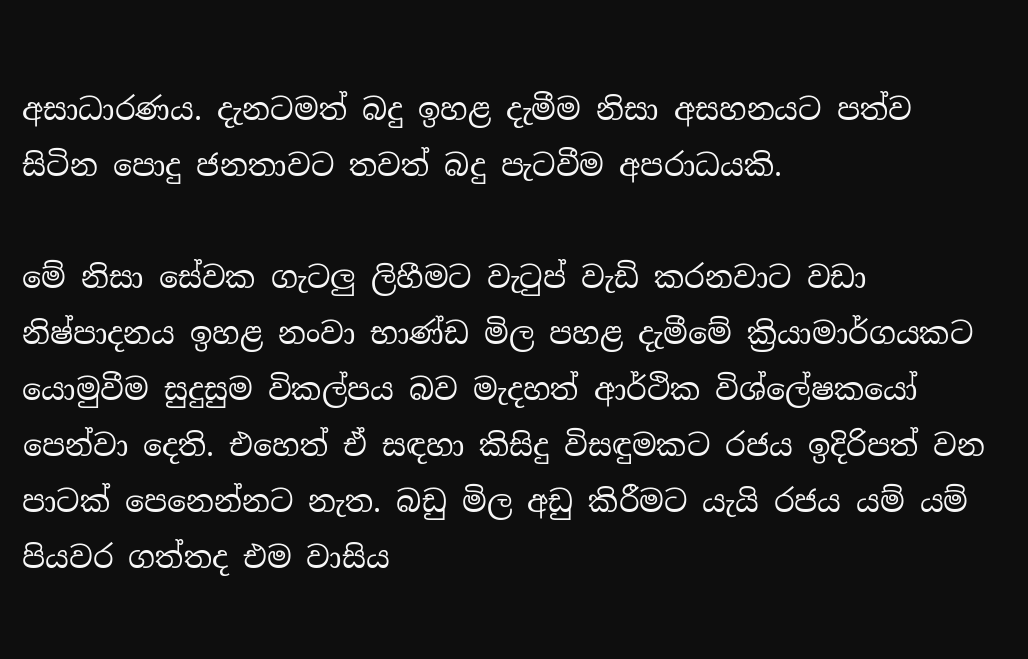අසාධාරණය. දැනටමත් බදු ඉහළ දැමීම නිසා අසහනයට පත්ව සිටින පොදු ජනතාවට තවත් බදු පැටවීම අපරාධයකි.

මේ නිසා සේවක ගැටලු ලිහීමට වැටුප් වැඩි කරනවාට වඩා නිෂ්පාදනය ඉහළ නංවා භාණ්ඩ මිල පහළ දැමීමේ ක්‍රියාමාර්ගයකට යොමුවීම සුදුසුම විකල්පය බව මැදහත් ආර්ථික විශ්ලේෂකයෝ පෙන්වා දෙති. එහෙත් ඒ සඳහා කිසිදු විසඳුමකට රජය ඉදිරිපත් වන පාටක් පෙනෙන්නට නැත. බඩු මිල අඩු කිරීමට යැයි රජය යම් යම් පියවර ගත්තද එම වාසිය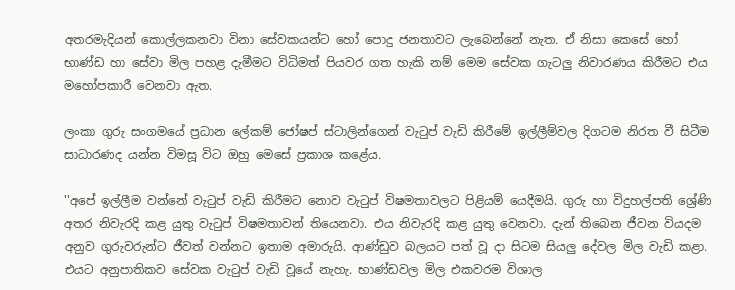අතරමැදියන් කොල්ලකනවා විනා සේවකයන්ට හෝ පොදු ජනතාවට ලැබෙන්නේ නැත. ඒ නිසා කෙසේ හෝ භාණ්ඩ හා සේවා මිල පහළ දැමීමට විධිමත් පියවර ගත හැකි නම් මෙම සේවක ගැටලු නිවාරණය කිරීමට එය මහෝපකාරී වෙනවා ඇත.

ලංකා ගුරු සංගමයේ ප්‍රධාන ලේකම් ජෝෂප් ස්ටාලින්ගෙන් වැටුප් වැඩි කිරීමේ ඉල්ලීම්වල දිගටම නිරත වී සිටීම සාධාරණද යන්න විමසූ විට ඔහු මෙසේ ප්‍රකාශ කළේය.

''අපේ ඉල්ලීම වන්නේ වැටුප් වැඩි කිරීමට නොව වැටුප් විෂමතාවලට පිළියම් යෙදීමයි. ගුරු හා විදුහල්පති ශ්‍රේණි අතර නිවැරදි කළ යුතු වැටුප් විෂමතාවන් තියෙනවා. එය නිවැරදි කළ යුතු වෙනවා. දැන් තිබෙන ජීවන වියදම අනුව ගුරුවරුන්ට ජීවත් වන්නට ඉතාම අමාරුයි. ආණ්ඩුව බලයට පත් වූ දා සිටම සියලු දේවල මිල වැඩි කළා. එයට අනුපාතිකව සේවක වැටුප් වැඩි වූයේ නැහැ. භාණ්ඩවල මිල එකවරම විශාල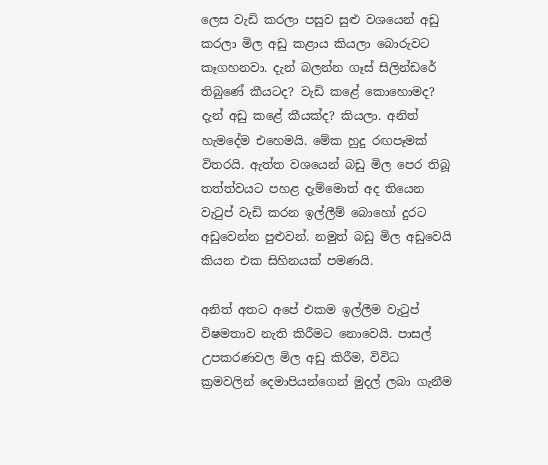ලෙස වැඩි කරලා පසුව සුළු වශයෙන් අඩු කරලා මිල අඩු කළාය කියලා බොරුවට කෑගහනවා. දැන් බලන්න ගෑස් සිලින්ඩරේ තිබුණේ කීයටද? වැඩි කළේ කොහොමද? දැන් අඩු කළේ කීයක්ද? කියලා. අනිත් හැමදේම එහෙමයි. මේක හුදු රඟපෑමක් විතරයි. ඇත්ත වශයෙන් බඩු මිල පෙර තිබූ තත්ත්වයට පහළ දැම්මොත් අද තියෙන වැටුප් වැඩි කරන ඉල්ලීම් බොහෝ දුරට අඩුවෙන්න පුළුවන්. නමුත් බඩු මිල අඩුවෙයි කියන එක සිහිනයක් පමණයි.

අනිත් අතට අපේ එකම ඉල්ලීම වැටුප් විෂමතාව නැති කිරීමට නොවෙයි. පාසල් උපකරණවල මිල අඩු කිරීම, විවිධ ක්‍රමවලින් දෙමාපියන්ගෙන් මුදල් ලබා ගැනීම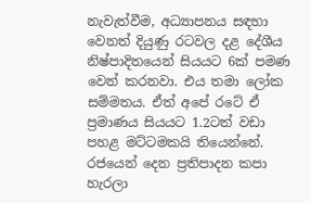නැවැත්වීම, අධ්‍යාපනය සඳහා වෙනත් දියුණු රටවල දළ දේශීය නිෂ්පාදිතයෙන් සියයට 6ක් පමණ වෙන් කරනවා. එය තමා ලෝක සම්මතය. ඒත් අපේ රටේ ඒ ප්‍රමාණය සියයට 1.2ටත් වඩා පහළ මට්ටමකයි තියෙන්නේ. රජයෙන් දෙන ප්‍රතිපාදන කපා හැරලා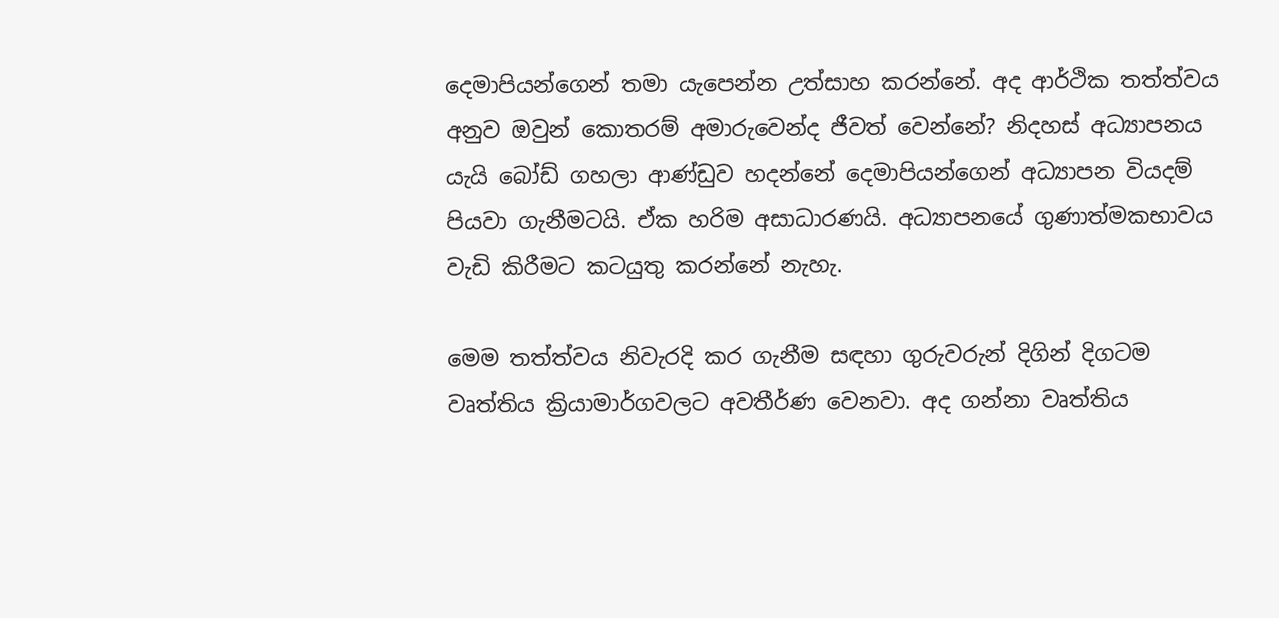දෙමාපියන්ගෙන් තමා යැපෙන්න උත්සාහ කරන්නේ. අද ආර්ථික තත්ත්වය අනුව ඔවුන් කොතරම් අමාරුවෙන්ද ජීවත් වෙන්නේ? නිදහස් අධ්‍යාපනය යැයි බෝඩ් ගහලා ආණ්ඩුව හදන්නේ දෙමාපියන්ගෙන් අධ්‍යාපන වියදම් පියවා ගැනීමටයි. ඒක හරිම අසාධාරණයි. අධ්‍යාපනයේ ගුණාත්මකභාවය වැඩි කිරීමට කටයුතු කරන්නේ නැහැ.

මෙම තත්ත්වය නිවැරදි කර ගැනීම සඳහා ගුරුවරුන් දිගින් දිගටම වෘත්තිය ක්‍රියාමාර්ගවලට අවතීර්ණ වෙනවා. අද ගන්නා වෘත්තිය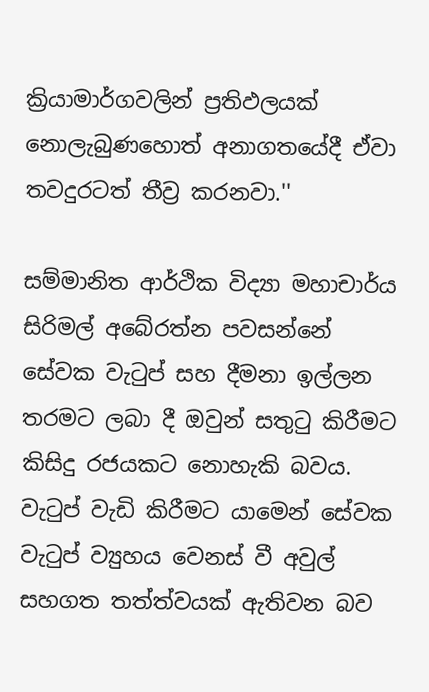ක්‍රියාමාර්ගවලින් ප්‍රතිඵලයක් නොලැබුණහොත් අනාගතයේදී ඒවා තවදුරටත් තීව්‍ර කරනවා.''

සම්මානිත ආර්ථික විද්‍යා මහාචාර්ය සිරිමල් අබේරත්න පවසන්නේ සේවක වැටුප් සහ දීමනා ඉල්ලන තරමට ලබා දී ඔවුන් සතුටු කිරීමට කිසිදු රජයකට නොහැකි බවය. වැටුප් වැඩි කිරීමට යාමෙන් සේවක වැටුප් ව්‍යුහය වෙනස් වී අවුල් සහගත තත්ත්වයක් ඇතිවන බව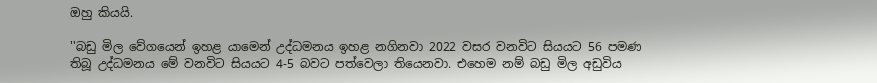ඔහු කියයි.

''බඩු මිල වේගයෙන් ඉහළ යාමෙන් උද්ධමනය ඉහළ නගිනවා 2022 වසර වනවිට සියයට 56 පමණ තිබූ උද්ධමනය මේ වනවිට සියයට 4-5 බවට පත්වෙලා තියෙනවා. එහෙම නම් බඩු මිල අඩුවිය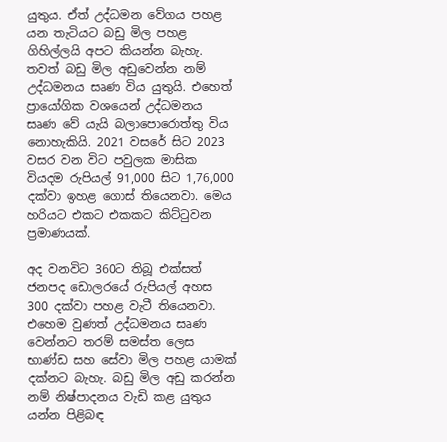යුතුය. ඒත් උද්ධමන වේගය පහළ යන තැටියට බඩු මිල පහළ ගිහිල්ලයි අපට කියන්න බැහැ. තවත් බඩු මිල අඩුවෙන්න නම් උද්ධමනය සෘණ විය යුතුයි. එහෙත් ප්‍රායෝගික වශයෙන් උද්ධමනය සෘණ වේ යැයි බලාපොරොත්තු විය නොහැකියි. 2021 වසරේ සිට 2023 වසර වන විට පවුලක මාසික වියදම රුපියල් 91,000 සිට 1,76,000 දක්වා ඉහළ ගොස් තියෙනවා. මෙය හරියට එකට එකකට කිට්ටුවන ප්‍රමාණයක්.

අද වනවිට 360ට තිබූ එක්සත් ජනපද ඩොලරයේ රුපියල් අහස 300 දක්වා පහළ වැටී තියෙනවා. එහෙම වුණත් උද්ධමනය සෘණ වෙන්නට තරම් සමස්ත ලෙස භාණ්ඩ සහ සේවා මිල පහළ යාමක් දක්නට බැහැ. බඩු මිල අඩු කරන්න නම් නිෂ්පාදනය වැඩි කළ යුතුය යන්න පිළිබඳ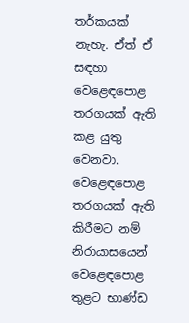තර්කයක් නැහැ. ඒත් ඒ සඳහා වෙළෙඳපොළ තරගයක් ඇති කළ යුතු වෙනවා. වෙළෙඳපොළ තරගයක් ඇති කිරීමට නම් නිරායාසයෙන් වෙළෙඳපොළ තුළට භාණ්ඩ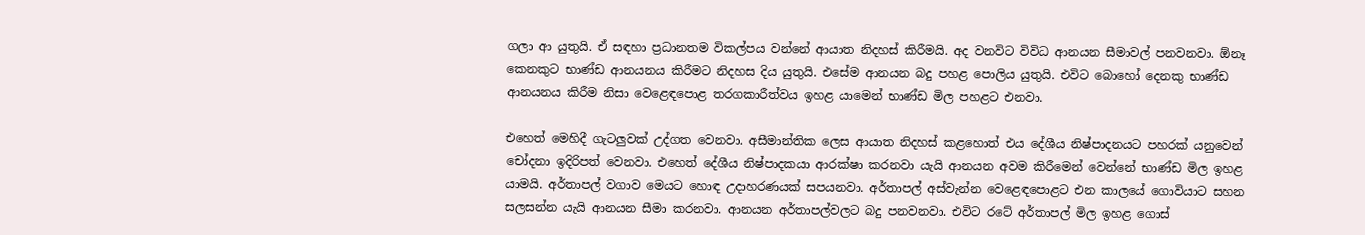ගලා ආ යුතුයි. ඒ සඳහා ප්‍රධානතම විකල්පය වන්නේ ආයාත නිදහස් කිරීමයි. අද වනවිට විවිධ ආනයන සීමාවල් පනවනවා. ඕනෑ කෙනකුට භාණ්ඩ ආනයනය කිරීමට නිදහස දිය යුතුයි. එසේම ආනයන බදු පහළ පොලිය යුතුයි. එවිට බොහෝ දෙනකු භාණ්ඩ ආනයනය කිරීම නිසා වෙළෙඳපොළ තරගකාරීත්වය ඉහළ යාමෙන් භාණ්ඩ මිල පහළට එනවා.

එහෙත් මෙහිදී ගැටලුවක් උද්ගත වෙනවා. අසීමාන්තික ලෙස ආයාත නිදහස් කළහොත් එය දේශීය නිෂ්පාදනයට පහරක් යනුවෙන් චෝදනා ඉදිරිපත් වෙනවා. එහෙත් දේශීය නිෂ්පාදකයා ආරක්ෂා කරනවා යැයි ආනයන අවම කිරීමෙන් වෙන්නේ භාණ්ඩ මිල ඉහළ යාමයි. අර්තාපල් වගාව මෙයට හොඳ උදාහරණයක් සපයනවා. අර්තාපල් අස්වැන්න වෙළෙඳපොළට එන කාලයේ ගොවියාට සහන සලසන්න යැයි ආනයන සීමා කරනවා. ආනයන අර්තාපල්වලට බදු පනවනවා. එවිට රටේ අර්තාපල් මිල ඉහළ ගොස්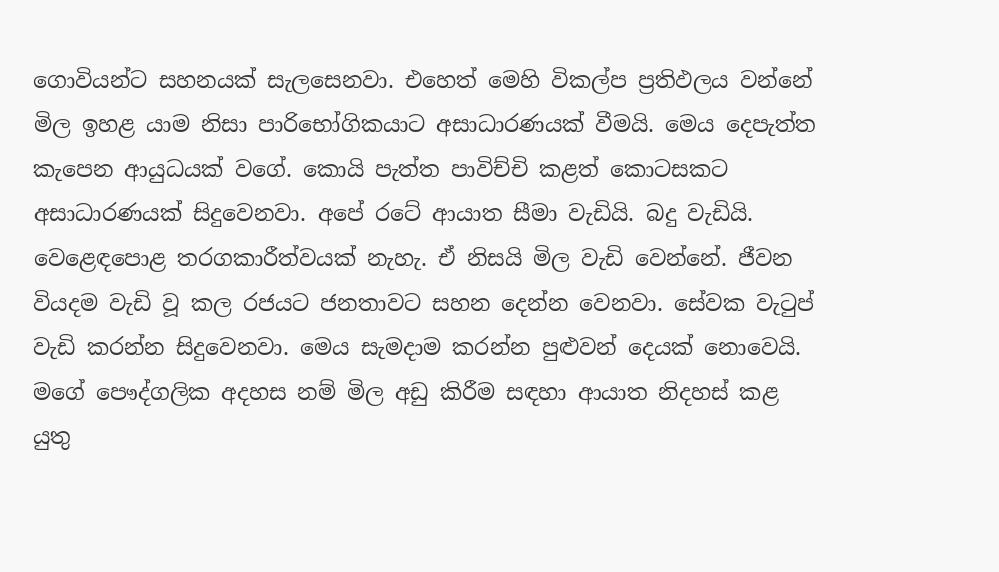ගොවියන්ට සහනයක් සැලසෙනවා. එහෙත් මෙහි විකල්ප ප්‍රතිඵලය වන්නේ මිල ඉහළ යාම නිසා පාරිභෝගිකයාට අසාධාරණයක් වීමයි. මෙය දෙපැත්ත කැපෙන ආයුධයක් වගේ. කොයි පැත්ත පාවිච්චි කළත් කොටසකට අසාධාරණයක් සිදුවෙනවා. අපේ රටේ ආයාත සීමා වැඩියි. බදු වැඩියි. වෙළෙඳපොළ තරගකාරීත්වයක් නැහැ. ඒ නිසයි මිල වැඩි වෙන්නේ. ජීවන වියදම වැඩි වූ කල රජයට ජනතාවට සහන දෙන්න වෙනවා. සේවක වැටුප් වැඩි කරන්න සිදුවෙනවා. මෙය සැමදාම කරන්න පුළුවන් දෙයක් නොවෙයි. මගේ පෞද්ගලික අදහස නම් මිල අඩු කිරීම සඳහා ආයාත නිදහස් කළ යුතු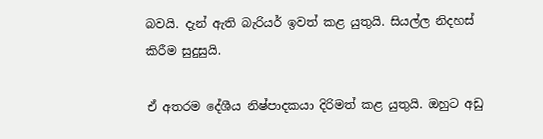බවයි. දැන් ඇති බැරියර් ඉවත් කළ යුතුයි. සියල්ල නිදහස් කිරීම සුදුසුයි.

ඒ අතරම දේශීය නිෂ්පාදකයා දිරිමත් කළ යුතුයි. ඔහුට අඩු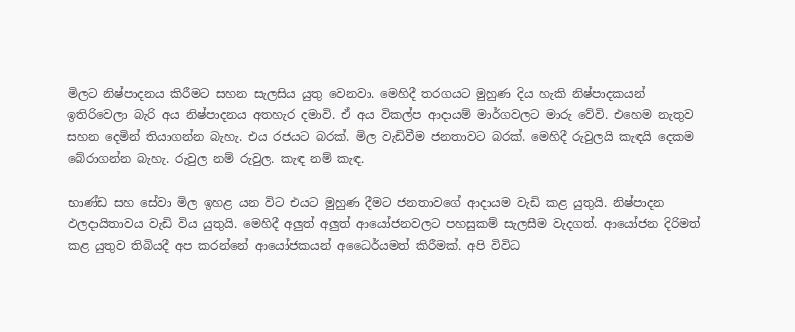මිලට නිෂ්පාදනය කිරීමට සහන සැලසිය යුතු වෙනවා. මෙහිදී තරගයට මුහුණ දිය හැකි නිෂ්පාදකයන් ඉතිරිවෙලා බැරි අය නිෂ්පාදනය අතහැර දමාවි. ඒ අය විකල්ප ආදායම් මාර්ගවලට මාරු වේවි. එහෙම නැතුව සහන දෙමින් තියාගන්න බැහැ. එය රජයට බරක්. මිල වැඩිවීම ජනතාවට බරක්. මෙහිදී රුවුලයි කැඳයි දෙකම බේරාගන්න බැහැ. රුවුල නම් රුවුල. කැඳ නම් කැඳ.

භාණ්ඩ සහ සේවා මිල ඉහළ යන විට එයට මුහුණ දීමට ජනතාවගේ ආදායම වැඩි කළ යුතුයි. නිෂ්පාදන ඵලදායිතාවය වැඩි විය යුතුයි. මෙහිදී අලුත් අලුත් ආයෝජනවලට පහසුකම් සැලසීම වැදගත්. ආයෝජන දිරිමත් කළ යුතුව තිබියදී අප කරන්නේ ආයෝජකයන් අධෛර්යමත් කිරීමක්. අපි විවිධ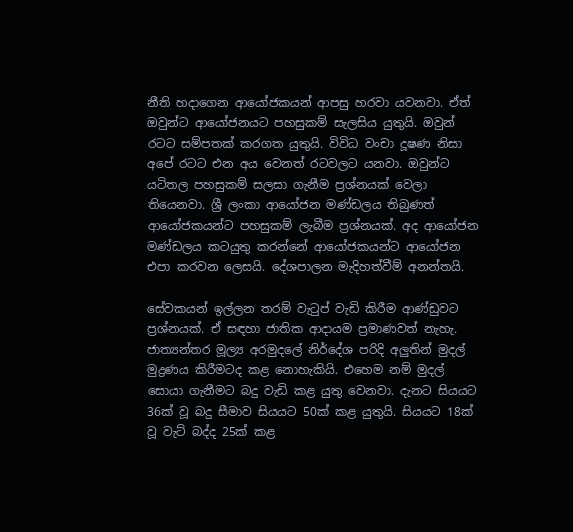නීති හදාගෙන ආයෝජකයන් ආපසු හරවා යවනවා. ඒත් ඔවුන්ට ආයෝජනයට පහසුකම් සැලසිය යුතුයි. ඔවුන් රටට සම්පතක් කරගත යුතුයි. විවිධ වංචා දූෂණ නිසා අපේ රටට එන අය වෙනත් රටවලට යනවා. ඔවුන්ට යටිතල පහසුකම් සලසා ගැනීම ප්‍රශ්නයක් වෙලා තියෙනවා. ශ්‍රී ලංකා ආයෝජන මණ්ඩලය තිබුණත් ආයෝජකයන්ට පහසුකම් ලැබීම ප්‍රශ්නයක්. අද ආයෝජන මණ්ඩලය කටයුතු කරන්නේ ආයෝජකයන්ට ආයෝජන එපා කරවන ලෙසයි. දේශපාලන මැදිහත්වීම් අනන්තයි.

සේවකයන් ඉල්ලන තරම් වැටුප් වැඩි කිරීම ආණ්ඩුවට ප්‍රශ්නයක්. ඒ සඳහා ජාතික ආදායම ප්‍රමාණවත් නැහැ. ජාත්‍යන්තර මූල්‍ය අරමුදලේ නිර්දේශ පරිදි අලුතින් මුදල් මුද්‍රණය කිරීමටද කළ නොහැකියි. එහෙම නම් මුදල් සොයා ගැනීමට බදු වැඩි කළ යුතු වෙනවා. දැනට සියයට 36ක් වූ බදු සීමාව සියයට 50ක් කළ යුතුයි. සියයට 18ක් වූ වැට් බද්ද 25ක් කළ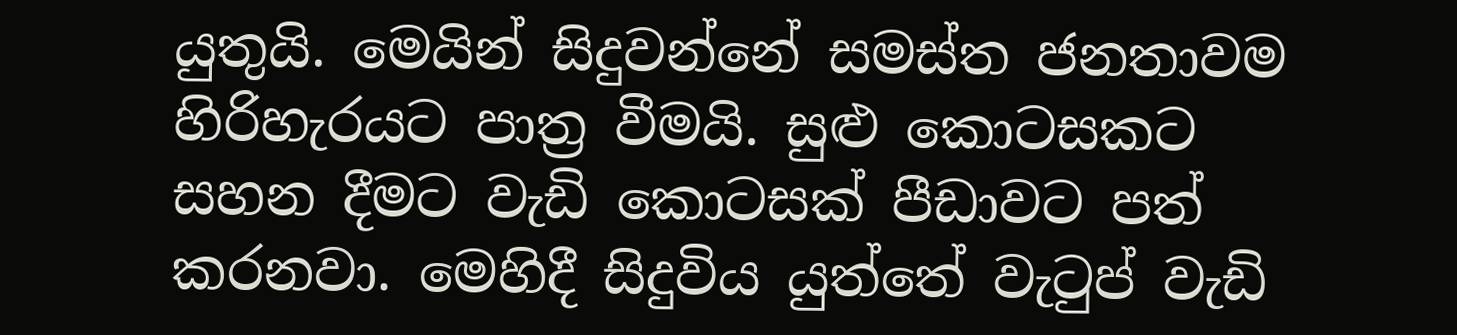යුතුයි. මෙයින් සිදුවන්නේ සමස්ත ජනතාවම හිරිහැරයට පාත්‍ර වීමයි. සුළු කොටසකට සහන දීමට වැඩි කොටසක් පීඩාවට පත් කරනවා. මෙහිදී සිදුවිය යුත්තේ වැටුප් වැඩි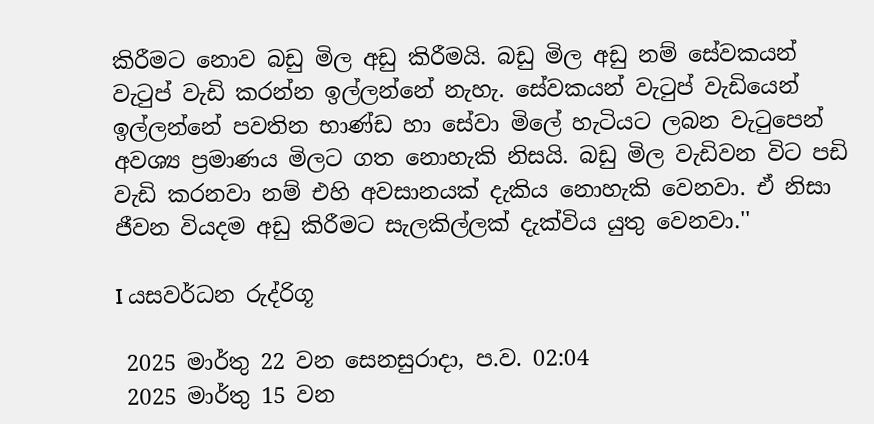කිරීමට නොව බඩු මිල අඩු කිරීමයි. බඩු මිල අඩු නම් සේවකයන් වැටුප් වැඩි කරන්න ඉල්ලන්නේ නැහැ. සේවකයන් වැටුප් වැඩියෙන් ඉල්ලන්නේ පවතින භාණ්ඩ හා සේවා මිලේ හැටියට ලබන වැටුපෙන් අවශ්‍ය ප්‍රමාණය මිලට ගත නොහැකි නිසයි. බඩු මිල වැඩිවන විට පඩි වැඩි කරනවා නම් එහි අවසානයක් දැකිය නොහැකි වෙනවා. ඒ නිසා ජීවන වියදම අඩු කිරීමට සැලකිල්ලක් දැක්විය යුතු වෙනවා.''

I යසවර්ධන රුද්රිගූ

 2025 මාර්තු 22 වන සෙනසුරාදා, ප.ව. 02:04
 2025 මාර්තු 15 වන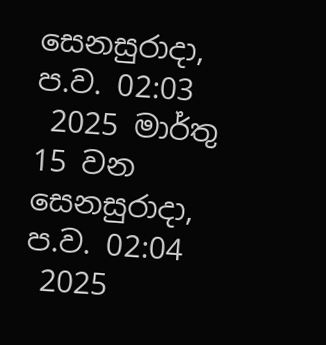සෙනසුරාදා, ප.ව. 02:03
 2025 මාර්තු 15 වන සෙනසුරාදා, ප.ව. 02:04
 2025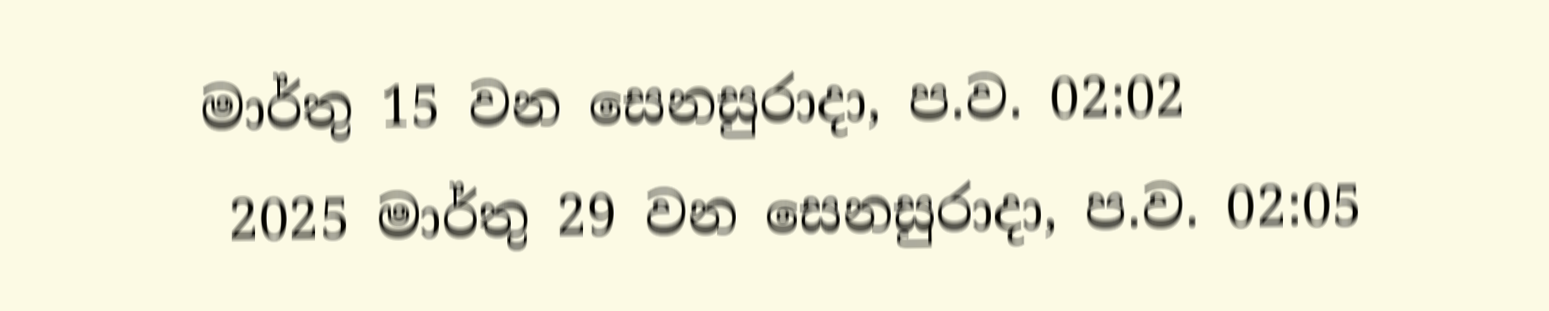මාර්තු 15 වන සෙනසුරාදා, ප.ව. 02:02
 2025 මාර්තු 29 වන සෙනසුරාදා, ප.ව. 02:05